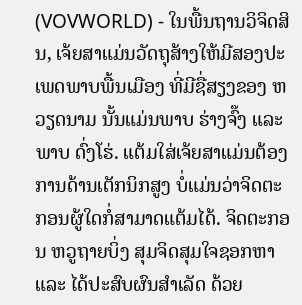(VOVWORLD) - ໃນພື້ນຖານວິຈິດສິນ, ເຈ້ຍສາແມ່ນວັດຖຸສ້າງໃຫ້ມີສອງປະເພດພາບພື້ນເມືອງ ທີ່ມີຊື່ສຽງຂອງ ຫວຽດນາມ ນັ້ນແມ່ນພາບ ຮ່າງຈົ໊ງ ແລະ ພາບ ດົ່ງໂຮ່. ແຕ້ມໃສ່ເຈ້ຍສາແມ່ນຕ້ອງການດ້ານເຕັກນິກສູງ ບໍ່ແມ່ນວ່າຈິດຕະກອນຜູ້ໃດກໍ່ສາມາດແຕ້ມໄດ້. ຈິດຕະກອນ ຫວູຖາຍບິ່ງ ສຸມຈິດສຸມໃຈຊອກຫາ ແລະ ໄດ້ປະສົບຜົນສຳເລັດ ດ້ວຍ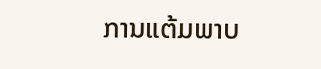ການແຕ້ມພາບ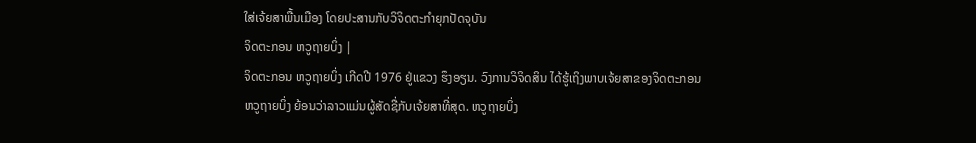ໃສ່ເຈ້ຍສາພື້ນເມືອງ ໂດຍປະສານກັບວິຈິດຕະກຳຍຸກປັດຈຸບັນ
ຈິດຕະກອນ ຫວູຖາຍບິ່ງ |
ຈິດຕະກອນ ຫວູຖາຍບິ່ງ ເກີດປີ 1976 ຢູ່ແຂວງ ຮຶງອຽນ. ວົງການວິຈິດສິນ ໄດ້ຮູ້ເຖິງພາບເຈ້ຍສາຂອງຈິດຕະກອນ ຫວູຖາຍບິ່ງ ຍ້ອນວ່າລາວແມ່ນຜູ້ສັດຊື່ກັບເຈ້ຍສາທີ່ສຸດ. ຫວູຖາຍບິ່ງ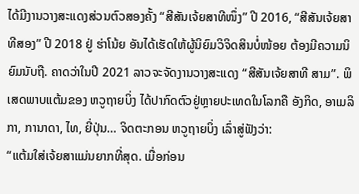ໄດ້ມີງານວາງສະແດງສ່ວນຕົວສອງຄັ້ງ “ສີສັນເຈ້ຍສາທີໜຶ່ງ” ປີ 2016, “ສີສັນເຈ້ຍສາທີສອງ” ປີ 2018 ຢູ່ ຮ່າໂນ້ຍ ອັນໄດ້ເຮັດໃຫ້ຜູ້ນິຍົມວິຈິດສິນບໍ່ໜ້ອຍ ຕ້ອງມີຄວາມນິຍົມນັບຖື. ຄາດວ່າໃນປີ 2021 ລາວຈະຈັດງານວາງສະແດງ “ສີສັນເຈ້ຍສາທີ ສາມ”. ພິເສດພາບແຕ້ມຂອງ ຫວູຖາຍບິ່ງ ໄດ້ປາກົດຕົວຢູ່ຫຼາຍປະເທດໃນໂລກຄື ອັງກິດ, ອາເມລິກາ, ການາດາ, ໄທ, ຍີ່ປຸ່ນ… ຈິດຕະກອນ ຫວູຖາຍບິ່ງ ເລົ່າສູ່ຟັງວ່າ:
“ແຕ້ມໃສ່ເຈ້ຍສາແມ່ນຍາກທີ່ສຸດ. ເມື່ອກ່ອນ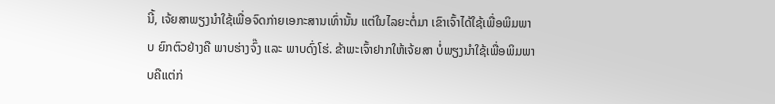ນີ້, ເຈ້ຍສາພຽງນຳໃຊ້ເພື່ອຈົດກ່າຍເອກະສານເທົ່ານັ້ນ ແຕ່ໃນໄລຍະຕໍ່ມາ ເຂົາເຈົ້າໄດ້ໃຊ້ເພື່ອພິມພາບ ຍົກຕົວຢ່າງຄື ພາບຮ່າງຈົ໊ງ ແລະ ພາບດົ່ງໂຮ່. ຂ້າພະເຈົ້າຢາກໃຫ້ເຈ້ຍສາ ບໍ່ພຽງນຳໃຊ້ເພື່ອພິມພາບຄືແຕ່ກ່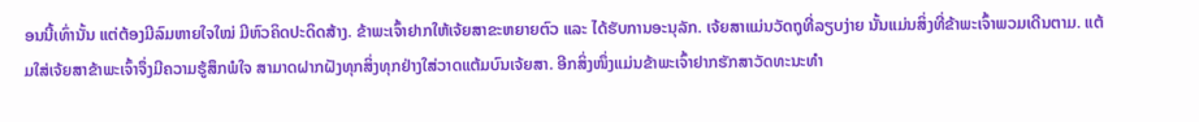ອນນີ້ເທົ່ານັ້ນ ແຕ່ຕ້ອງມີລົມຫາຍໃຈໃໝ່ ມີຫົວຄິດປະດິດສ້າງ. ຂ້າພະເຈົ້າຢາກໃຫ້ເຈ້ຍສາຂະຫຍາຍຕົວ ແລະ ໄດ້ຮັບການອະນຸລັກ. ເຈ້ຍສາແມ່ນວັດຖຸທີ່ລຽບງ່າຍ ນັ້ນແມ່ນສິ່ງທີ່ຂ້າພະເຈົ້າພວມເດີນຕາມ. ແຕ້ມໃສ່ເຈ້ຍສາຂ້າພະເຈົ້າຈຶ່ງມີຄວາມຮູ້ສຶກພໍໃຈ ສາມາດຝາກຝັງທຸກສິ່ງທຸກຢ່າງໃສ່ວາດແຕ້ມບົນເຈ້ຍສາ. ອີກສິ່ງໜຶ່ງແມ່ນຂ້າພະເຈົ້າຢາກຮັກສາວັດທະນະທຳ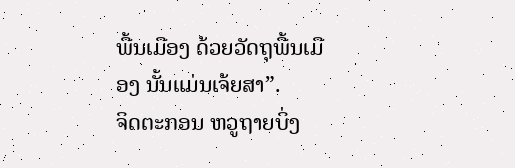ພື້ນເມືອງ ດ້ວຍວັດຖຸພື້ນເມືອງ ນັ້ນແມ່ນເຈ້ຍສາ”.
ຈິດຕະກອນ ຫວູຖາຍບິ່ງ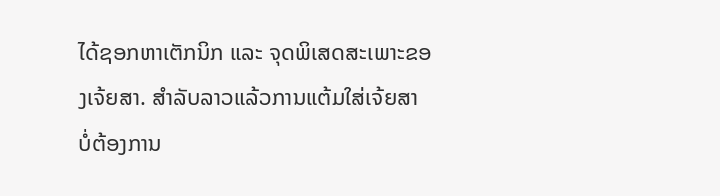ໄດ້ຊອກຫາເຕັກນິກ ແລະ ຈຸດພິເສດສະເພາະຂອງເຈ້ຍສາ. ສຳລັບລາວແລ້ວການແຕ້ມໃສ່ເຈ້ຍສາ ບໍ່ຕ້ອງການ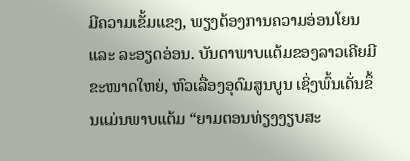ມີຄວາມເຂັ້ມແຂງ, ພຽງຕ້ອງການຄວາມອ່ອນໂຍນ ແລະ ລະອຽດອ່ອນ. ບັນດາພາບແຕ້ມຂອງລາວເຄີຍມີຂະໜາດໃຫຍ່, ຫົວເລື່ອງອຸດົມສູນບູນ ເຊິ່ງພົ້ນເດັ່ນຂຶ້ນແມ່ນພາບແຕ້ມ “ຍາມຕອນທ່ຽງງຽບສະ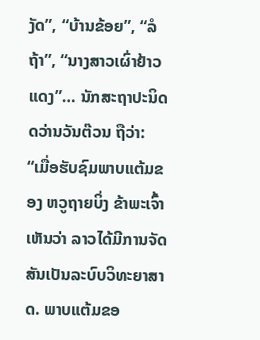ງັດ”, “ບ້ານຂ້ອຍ”, “ລໍຖ້າ”, “ນາງສາວເຜົ່າຢ້າວແດງ”… ນັກສະຖາປະນິດ ດວ່ານວັນຕ໊ວນ ຖືວ່າ:
“ເມື່ອຮັບຊົມພາບແຕ້ມຂອງ ຫວູຖາຍບິ່ງ ຂ້າພະເຈົ້າເຫັນວ່າ ລາວໄດ້ມີການຈັດສັນເປັນລະບົບວິທະຍາສາດ. ພາບແຕ້ມຂອ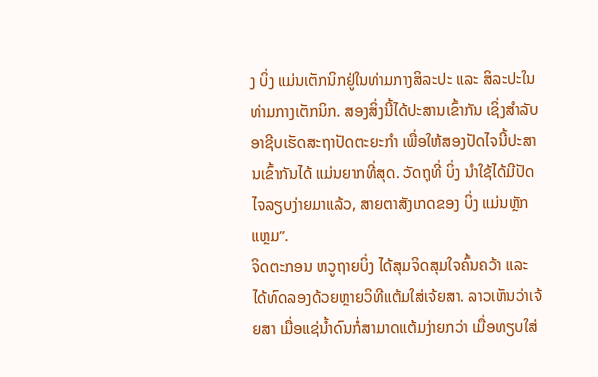ງ ບິ່ງ ແມ່ນເຕັກນິກຢູ່ໃນທ່າມກາງສິລະປະ ແລະ ສິລະປະໃນທ່າມກາງເຕັກນິກ. ສອງສິ່ງນີ້ໄດ້ປະສານເຂົ້າກັນ ເຊິ່ງສຳລັບອາຊີບເຮັດສະຖາປັດຕະຍະກຳ ເພື່ອໃຫ້ສອງປັດໄຈນີ້ປະສານເຂົ້າກັນໄດ້ ແມ່ນຍາກທີ່ສຸດ. ວັດຖຸທີ່ ບິ່ງ ນຳໃຊ້ໄດ້ມີປັດໄຈລຽບງ່າຍມາແລ້ວ, ສາຍຕາສັງເກດຂອງ ບິ່ງ ແມ່ນຫຼັກແຫຼມ”.
ຈິດຕະກອນ ຫວູຖາຍບິ່ງ ໄດ້ສຸມຈິດສຸມໃຈຄົ້ນຄວ້າ ແລະ ໄດ້ທົດລອງດ້ວຍຫຼາຍວິທີແຕ້ມໃສ່ເຈ້ຍສາ. ລາວເຫັນວ່າເຈ້ຍສາ ເມື່ອແຊ່ນ້ຳດົນກໍ່ສາມາດແຕ້ມງ່າຍກວ່າ ເມື່ອທຽບໃສ່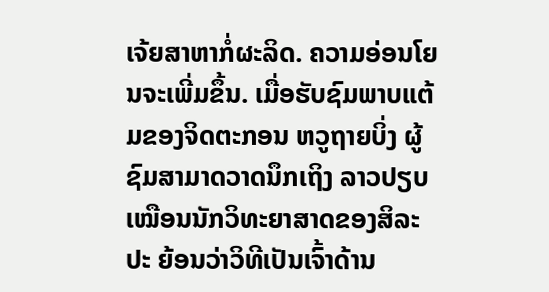ເຈ້ຍສາຫາກໍ່ຜະລິດ. ຄວາມອ່ອນໂຍນຈະເພີ່ມຂຶ້ນ. ເມື່ອຮັບຊົມພາບແຕ້ມຂອງຈິດຕະກອນ ຫວູຖາຍບິ່ງ ຜູ້ຊົມສາມາດວາດນຶກເຖິງ ລາວປຽບເໝືອນນັກວິທະຍາສາດຂອງສິລະປະ ຍ້ອນວ່າວິທີເປັນເຈົ້າດ້ານ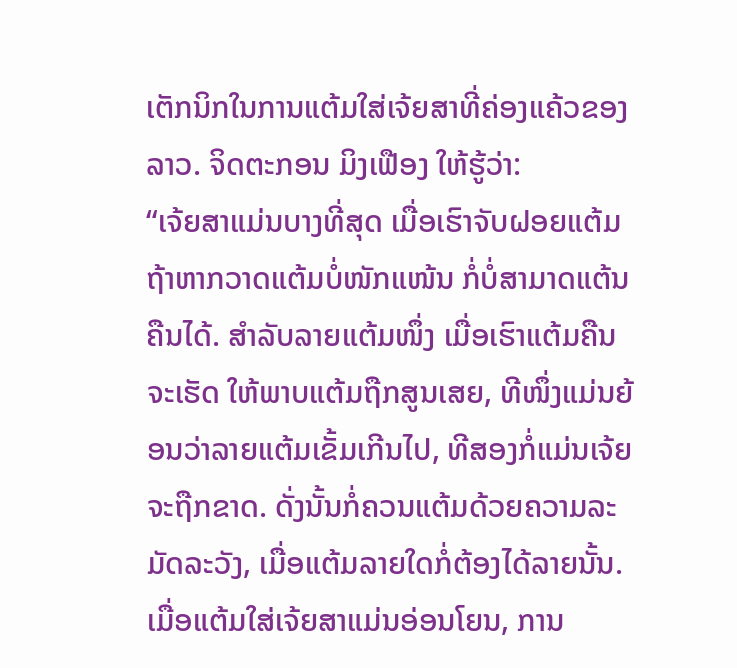ເຕັກນິກໃນການແຕ້ມໃສ່ເຈ້ຍສາທີ່ຄ່ອງແຄ້ວຂອງລາວ. ຈິດຕະກອນ ມິງເຟືອງ ໃຫ້ຮູ້ວ່າ:
“ເຈ້ຍສາແມ່ນບາງທີ່ສຸດ ເມື່ອເຮົາຈັບຝອຍແຕ້ມ ຖ້າຫາກວາດແຕ້ມບໍ່ໜັກແໜ້ນ ກໍ່ບໍ່ສາມາດແຕ້ນຄືນໄດ້. ສຳລັບລາຍແຕ້ມໜຶ່ງ ເມື່ອເຮົາແຕ້ມຄືນຈະເຮັດ ໃຫ້ພາບແຕ້ມຖືກສູນເສຍ, ທີໜຶ່ງແມ່ນຍ້ອນວ່າລາຍແຕ້ມເຂັ້ມເກີນໄປ, ທີສອງກໍ່ແມ່ນເຈ້ຍຈະຖືກຂາດ. ດັ່ງນັ້ນກໍ່ຄວນແຕ້ມດ້ວຍຄວາມລະມັດລະວັງ, ເມື່ອແຕ້ມລາຍໃດກໍ່ຕ້ອງໄດ້ລາຍນັ້ນ. ເມື່ອແຕ້ມໃສ່ເຈ້ຍສາແມ່ນອ່ອນໂຍນ, ການ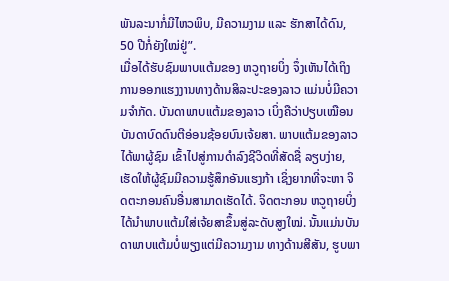ພັນລະນາກໍ່ມີໄຫວພິບ, ມີຄວາມງາມ ແລະ ຮັກສາໄດ້ດົນ, 50 ປີກໍ່ຍັງໃໝ່ຢູ່”.
ເມື່ອໄດ້ຮັບຊົມພາບແຕ້ມຂອງ ຫວູຖາຍບິ່ງ ຈຶ່ງເຫັນໄດ້ເຖິງການອອກແຮງງານທາງດ້ານສິລະປະຂອງລາວ ແມ່ນບໍ່ມີຄວາມຈຳກັດ. ບັນດາພາບແຕ້ມຂອງລາວ ເບິ່ງຄືວ່າປຽບເໝືອນບັນດາບົດດົນຕີອ່ອນຊ້ອຍບົນເຈ້ຍສາ. ພາບແຕ້ມຂອງລາວໄດ້ພາຜູ້ຊົມ ເຂົ້າໄປສູ່ການດຳລົງຊີວິດທີ່ສັດຊື່ ລຽບງ່າຍ, ເຮັດໃຫ້ຜູ້ຊົມມີຄວາມຮູ້ສຶກອັນແຮງກ້າ ເຊິ່ງຍາກທີ່ຈະຫາ ຈິດຕະກອນຄົນອື່ນສາມາດເຮັດໄດ້. ຈິດຕະກອນ ຫວູຖາຍບິ່ງ ໄດ້ນຳພາບແຕ້ມໃສ່ເຈ້ຍສາຂຶ້ນສູ່ລະດັບສູງໃໝ່. ນັ້ນແມ່ນບັນດາພາບແຕ້ມບໍ່ພຽງແຕ່ມີຄວາມງາມ ທາງດ້ານສີສັນ, ຮູບພາ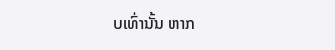ບເທົ່ານັ້ນ ຫາກ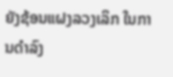ຍັງຊ້ອນແຝງລວງເລິກ ໃນການດຳລົງ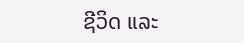ຊີວິດ ແລະ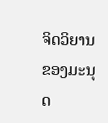ຈິດວິຍານຂອງມະນຸດ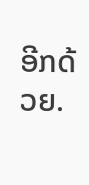ອີກດ້ວຍ.